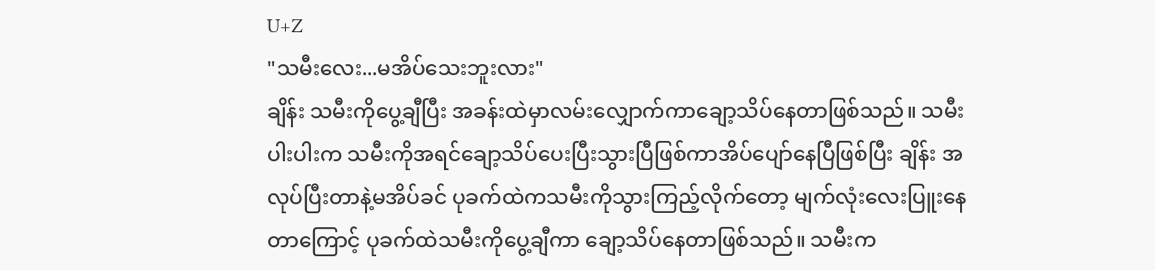U+Z
"သမီးလေး...မအိပ်သေးဘူးလား"
ချိန်း သမီးကိုပွေ့ချီပြီး အခန်းထဲမှာလမ်းလျှောက်ကာချော့သိပ်နေတာဖြစ်သည်။ သမီးပါးပါးက သမီးကိုအရင်ချော့သိပ်ပေးပြီးသွားပြီဖြစ်ကာအိပ်ပျော်နေပြီဖြစ်ပြီး ချိန်း အလုပ်ပြီးတာနဲ့မအိပ်ခင် ပုခက်ထဲကသမီးကိုသွားကြည့်လိုက်တော့ မျက်လုံးလေးပြူးနေတာကြောင့် ပုခက်ထဲသမီးကိုပွေ့ချီကာ ချော့သိပ်နေတာဖြစ်သည်။ သမီးက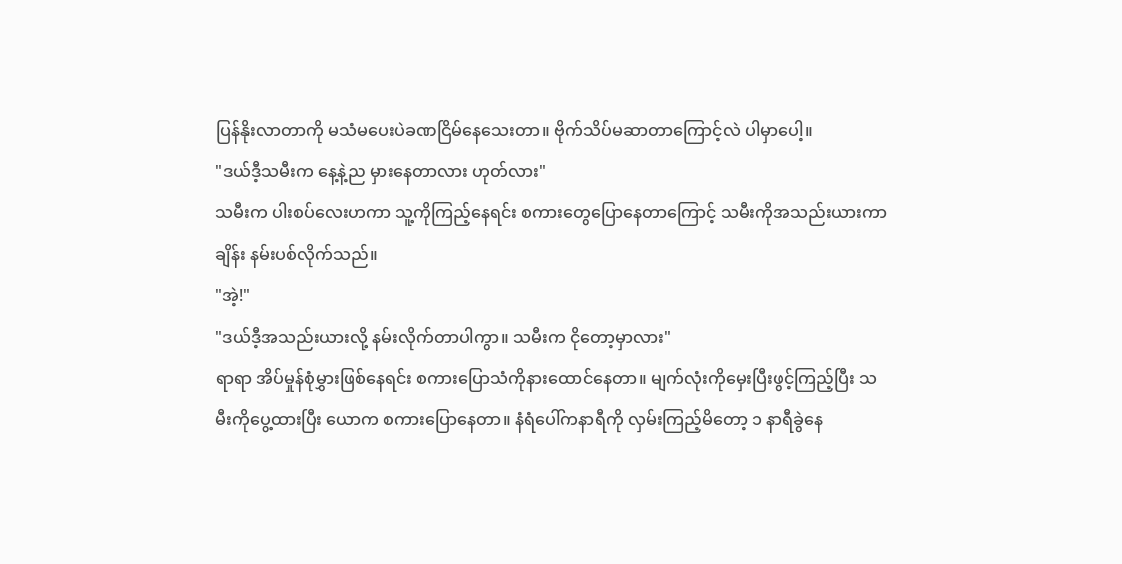ပြန်နိုးလာတာကို မသံမပေးပဲခဏငြိမ်နေသေးတာ။ ဗိုက်သိပ်မဆာတာကြောင့်လဲ ပါမှာပေါ့။
"ဒယ်ဒီ့သမီးက နေ့နဲ့ည မှားနေတာလား ဟုတ်လား"
သမီးက ပါးစပ်လေးဟကာ သူ့ကိုကြည့်နေရင်း စကားတွေပြောနေတာကြောင့် သမီးကိုအသည်းယားကာ ချိန်း နမ်းပစ်လိုက်သည်။
"အဲ့!"
"ဒယ်ဒီ့အသည်းယားလို့ နမ်းလိုက်တာပါကွာ။ သမီးက ငိုတော့မှာလား"
ရာရာ အိပ်မှုန်စုံမွှားဖြစ်နေရင်း စကားပြောသံကိုနားထောင်နေတာ။ မျက်လုံးကိုမှေးပြီးဖွင့်ကြည့်ပြီး သမီးကိုပွေ့ထားပြီး ယောက စကားပြောနေတာ။ နံရံပေါ်ကနာရီကို လှမ်းကြည့်မိတော့ ၁ နာရီခွဲနေ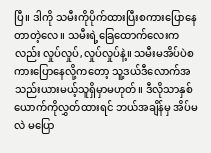ပြီ။ ဒါကို သမီးကိုပိုက်ထားပြီးစကားပြောနေတာတဲ့လေ။ သမီးရဲ့ခြေထောက်လေးကလည်း လှုပ်လှုပ်,လှုပ်လှုပ်နဲ့။ သမီးမအိပ်ပဲစကားပြောနေလို့ကတော့ သူ့ဒယ်ဒီလောက်အသည်းယားမယ့်သူရှိမှာမဟုတ်။ ဒီလိုသာနှစ်ယောက်ကိုလွှတ်ထားရင် ဘယ်အချိန်မှ အိပ်မလဲ မပြော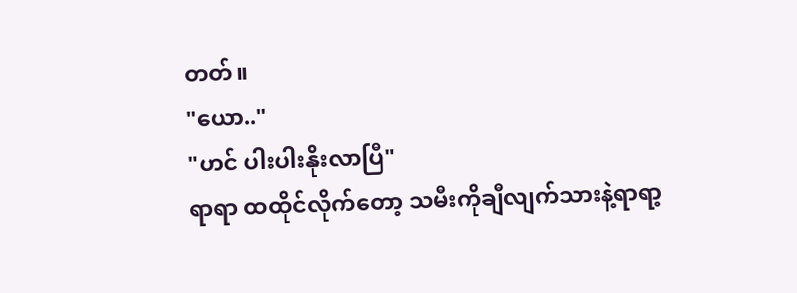တတ်။
"ယော.."
"ဟင် ပါးပါးနိုးလာပြီ"
ရာရာ ထထိုင်လိုက်တော့ သမီးကိုချီလျက်သားနဲ့ရာရာ့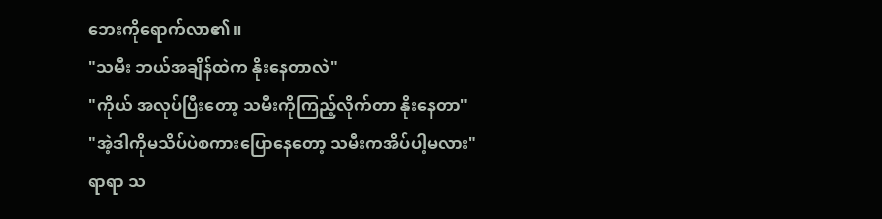ဘေးကိုရောက်လာ၏။
"သမီး ဘယ်အချိန်ထဲက နိုးနေတာလဲ"
"ကိုယ် အလုပ်ပြီးတော့ သမီးကိုကြည့်လိုက်တာ နိုးနေတာ"
"အဲ့ဒါကိုမသိပ်ပဲစကားပြောနေတော့ သမီးကအိပ်ပါ့မလား"
ရာရာ သ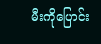မီးကိုပြောင်း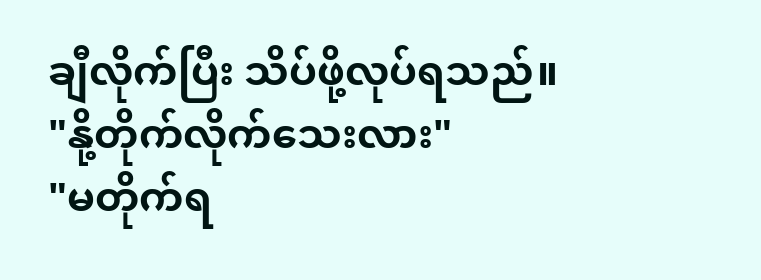ချီလိုက်ပြီး သိပ်ဖို့လုပ်ရသည်။
"နို့တိုက်လိုက်သေးလား"
"မတိုက်ရ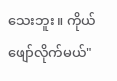သေးဘူး။ ကိုယ်ဖျော်လိုက်မယ်"